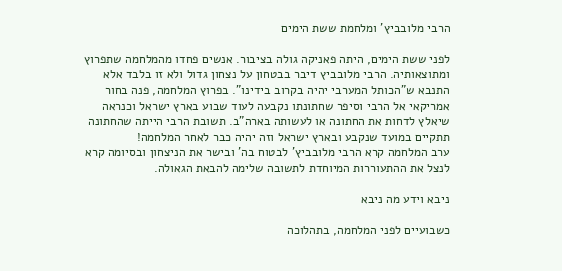הרבי מלובביץ' ומלחמת ששת הימים

לפני ששת הימים, היתה פאניקה גולה בציבור. אנשים פחדו מהמלחמה שתפרוץ ומתוצאותיה. הרבי מלובביץ דיבר בבטחון על נצחון גדול ולא זו בלבד אלא התנבא ש"הכותל המערבי יהיה בקרוב בידינו". בפרוץ המלחמה, פנה בחור אמריקאי אל הרבי וסיפר שחתונתו נקבעה לעוד שבוע בארץ ישראל וכנראה שיאלץ לדחות את החתונה או לעשותה בארה"ב. תשובת הרבי הייתה שהחתונה תתקיים במועד שנקבע ובארץ ישראל וזה יהיה כבר לאחר המלחמה!
ערב המלחמה קרא הרבי מלובביץ' לבטוח בה' ובישר את הניצחון ובסיומה קרא לנצל את ההתעוררות המיוחדת לתשובה שלימה להבאת הגאולה.

ניבא וידע מה ניבא

כשבועיים לפני המלחמה, בתהלוכה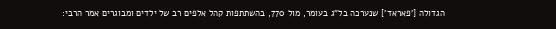הגדולה ['פאראד'] שנערכה בל"ג בעומר, מול 770, בהשתתפות קהל אלפים רב של ילדים ומבוגרים אמר הרבי: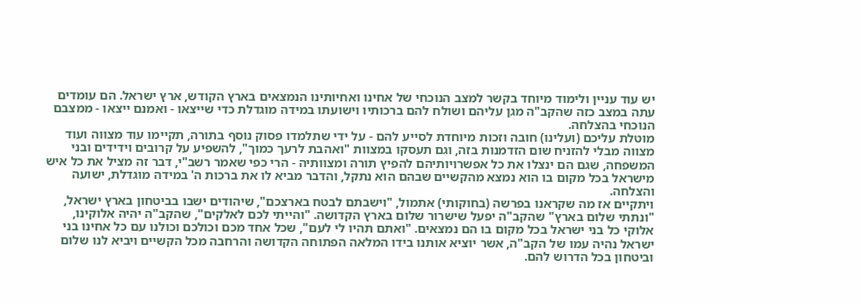יש עוד עניין ולימוד מיוחד בקשר למצב הנוכחי של אחינו ואחיותינו הנמצאים בארץ הקודש, ארץ ישראל. הם עומדים עתה במצב כזה שהקב"ה מגן עליהם ושולח להם ברכותיו וישועתו במידה מוגדלת כדי שייצאו - ואמנם ייצאו - ממצבם הנוכחי בהצלחה.
מוטלת עליכם (ועלינו) חובה וזכות מיוחדת לסייע להם - על ידי שתלמדו פסוק נוסף בתורה, תקיימו עוד מצווה ועוד מצווה מבלי להזניח שום הזדמנות בזה, וגם תעסקו במצוות "ואהבת לרעך כמוך", להשפיע על קרובים וידידים ובני המשפחה, שגם הם ינצלו את כל אפשרויותיהם להפיץ תורה ומצוותיה - הרי כפי שאמר רשב"י, דבר זה מציל את כל איש מישראל בכל מקום בו הוא נמצא מהקשיים שבהם הוא נתקל, והדבר מביא לו את ברכות ה' במידה מוגדלת, ישועה והצלחה.
ויתקיים אז מה שקראנו בפרשה (בחוקותי) אתמול, "וישבתם לבטח בארצכם", שיהודים ישבו בביטחון בארץ ישראל, "ונתתי שלום בארץ" שהקב"ה יפעל שישרור שלום בארץ הקדושה. "והייתי לכם לאלקים", שהקב"ה יהיה אלוקינו, אלוקי כל בני ישראל בכל מקום בו הם נמצאים. "ואתם תהיו לי לעם", שכל אחד מכם וכולכם וכולנו עם כל אחינו בני ישראל נהיה עמו של הקב"ה, אשר יוציא אותנו בידו המלאה הפתוחה הקדושה והרחבה מכל הקשיים ויביא לנו שלום וביטחון בכל הדרוש להם.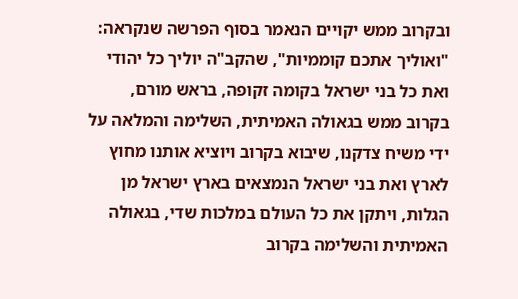ובקרוב ממש יקויים הנאמר בסוף הפרשה שנקראה: "ואוליך אתכם קוממיות", שהקב"ה יוליך כל יהודי ואת כל בני ישראל בקומה זקופה, בראש מורם, בקרוב ממש בגאולה האמיתית, השלימה והמלאה על ידי משיח צדקנו, שיבוא בקרוב ויוציא אותנו מחוץ לארץ ואת בני ישראל הנמצאים בארץ ישראל מן הגלות, ויתקן את כל העולם במלכות שדי, בגאולה האמיתית והשלימה בקרוב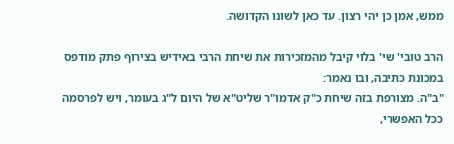ממש, אמן כן יהי רצון. עד כאן לשונו הקדושה.

הרב טובי' שי' בלוי קיבל מהמזכירות את שיחת הרבי באידיש בצירוף פתק מודפס במכונת כתיבה, ובו נאמר:
"ב"ה. מצורפת בזה שיחת כ"ק אדמו"ר שליט"א של היום ל"ג בעומר, ויש לפרסמה ככל האפשרי,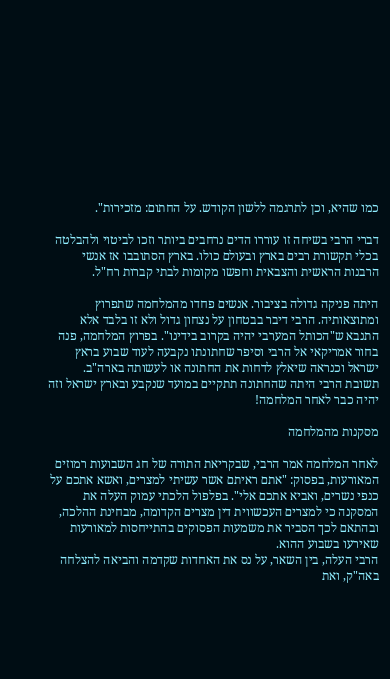כמו שהיא, וכן לתרגמה ללשון הקודש. על החתום: מזכירות".

דברי הרבי בשיחה זו עוררו הדים נרחבים ביותר וזכו לביטוי ולהבלטה בכלי תקשורת רבים בארץ ובעולם כולו. בארץ הסתובבו אז אנשי הרבנות הראשית והצבאית וחפשו מקומות לבתי קברות רח"ל.

היתה פניקה גדולה בציבור. אנשים פחדו מהמלחמה שתפרוץ ומתוצאותיה. הרבי דיבר בבטחון על נצחון גדול ולא זו בלבד אלא התנבא ש"הכותל המערבי יהיה בקרוב בידינו". בפרוץ המלחמה, פנה בחור אמריקאי אל הרבי וסיפר שחתונתו נקבעה לעוד שבוע בראץ ישראל וכנראה שיאלץ לדחות את החתונה או לעשותה בארה"ב. תשובת הרבי היתה שהחתונה תתקיים במועד שנקבע ובארץ ישראל וזה יהיה כבר לאחר המלחמה!

מסקנות מהמלחמה

לאחר המלחמה אמר הרבי, שבקריאת התורה של חג השבועות רמוזים המאורעות, בפסוק: "אתם ראיתם אשר עשיתי למצרים, ואשא אתכם על כנפי נשרים, ואביא אתכם אלי". בפלפול הלכתי עמוק העלה את המסקנה כי למצרים העכשווית דין מצרים הקדומה, מבחינת ההלכה, ובהתאם לכך הסביר את משמעות הפסוקים בהתייחסות למאורעות שאירעו בשבוע ההוא.
הרבי העלה, בין השאר, על נס את האחדות שקדמה והביאה להצלחה באה"ק, ואת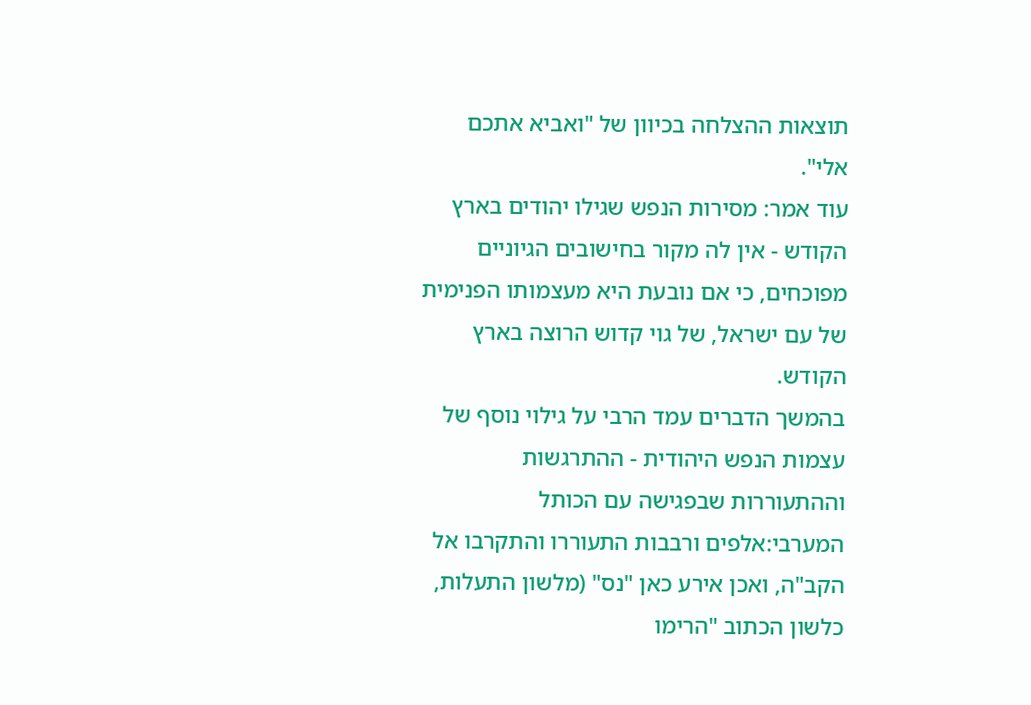תוצאות ההצלחה בכיוון של "ואביא אתכם אלי".
עוד אמר: מסירות הנפש שגילו יהודים בארץ הקודש - אין לה מקור בחישובים הגיוניים מפוכחים, כי אם נובעת היא מעצמותו הפנימית של עם ישראל, של גוי קדוש הרוצה בארץ הקודש.
בהמשך הדברים עמד הרבי על גילוי נוסף של עצמות הנפש היהודית - ההתרגשות וההתעוררות שבפגישה עם הכותל המערבי:אלפים ורבבות התעוררו והתקרבו אל הקב"ה, ואכן אירע כאן "נס" (מלשון התעלות, כלשון הכתוב "הרימו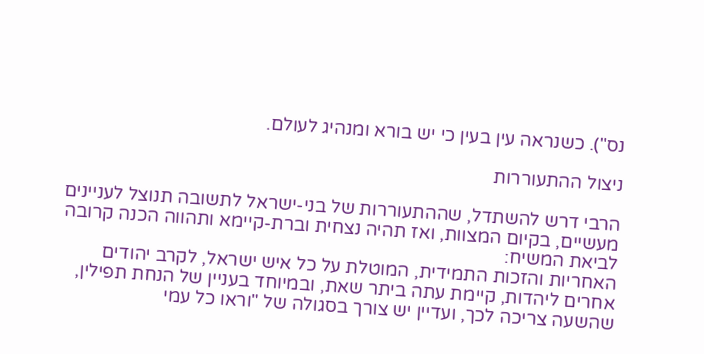נס"). כשנראה עין בעין כי יש בורא ומנהיג לעולם.

ניצול ההתעוררות

הרבי דרש להשתדל, שההתעוררות של בני-ישראל לתשובה תנוצל לעניינים מעשיים, בקיום המצוות, ואז תהיה נצחית וברת-קיימא ותהווה הכנה קרובה לביאת המשיח:
האחריות והזכות התמידית, המוטלת על כל איש ישראל, לקרב יהודים אחרים ליהדות, קיימת עתה ביתר שאת, ובמיוחד בעניין של הנחת תפילין, שהשעה צריכה לכך, ועדיין יש צורך בסגולה של "וראו כל עמי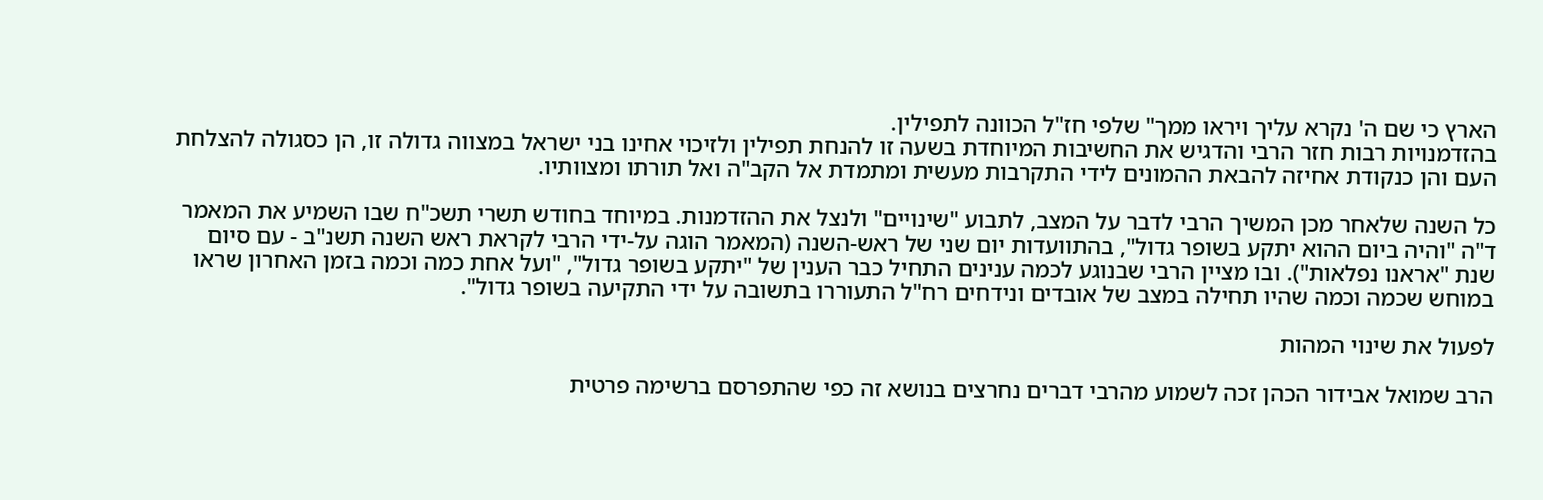הארץ כי שם ה' נקרא עליך ויראו ממך" שלפי חז"ל הכוונה לתפילין.
בהזדמנויות רבות חזר הרבי והדגיש את החשיבות המיוחדת בשעה זו להנחת תפילין ולזיכוי אחינו בני ישראל במצווה גדולה זו, הן כסגולה להצלחת העם והן כנקודת אחיזה להבאת ההמונים לידי התקרבות מעשית ומתמדת אל הקב"ה ואל תורתו ומצוותיו.

כל השנה שלאחר מכן המשיך הרבי לדבר על המצב, לתבוע "שינויים" ולנצל את ההזדמנות. במיוחד בחודש תשרי תשכ"ח שבו השמיע את המאמר ד"ה "והיה ביום ההוא יתקע בשופר גדול", בהתוועדות יום שני של ראש-השנה (המאמר הוגה על-ידי הרבי לקראת ראש השנה תשנ"ב - עם סיום שנת "אראנו נפלאות"). ובו מציין הרבי שבנוגע לכמה ענינים התחיל כבר הענין של "יתקע בשופר גדול", "ועל אחת כמה וכמה בזמן האחרון שראו במוחש שכמה וכמה שהיו תחילה במצב של אובדים ונידחים רח"ל התעוררו בתשובה על ידי התקיעה בשופר גדול".

לפעול את שינוי המהות

הרב שמואל אבידור הכהן זכה לשמוע מהרבי דברים נחרצים בנושא זה כפי שהתפרסם ברשימה פרטית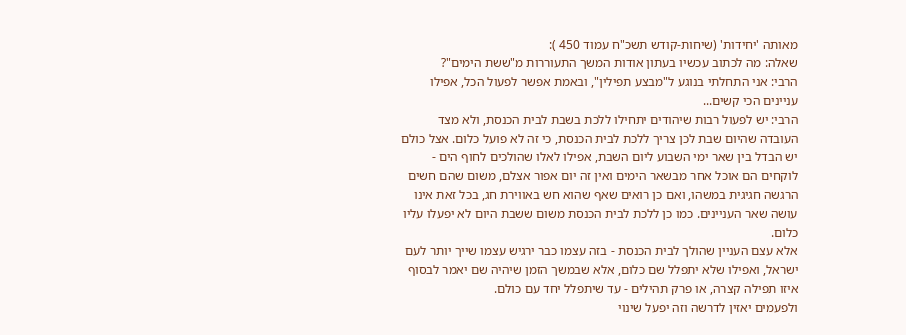מאותה 'יחידות' (שיחות-קודש תשכ"ח עמוד 450 ):
שאלה: מה לכתוב עכשיו בעתון אודות המשך התעוררות מ"ששת הימים"?
הרבי: אני התחלתי בנוגע ל"מבצע תפילין", ובאמת אפשר לפעול הכל, אפילו עניינים הכי קשים...
הרבי: יש לפעול רבות שיהודים יתחילו ללכת בשבת לבית הכנסת, ולא מצד העובדה שהיום שבת לכן צריך ללכת לבית הכנסת, כי זה לא פועל כלום. אצל כולם יש הבדל בין שאר ימי השבוע ליום השבת, אפילו לאלו שהולכים לחוף הים - לוקחים הם אוכל אחר מבשאר הימים ואין זה יום אפור אצלם, משום שהם חשים הרגשה חגיגית במשהו, ואם כן רואים שאף שהוא חש באווירת חג, בכל זאת אינו עושה שאר העניינים. כמו כן ללכת לבית הכנסת משום ששבת היום לא יפעלו עליו כלום.
אלא עצם העניין שהולך לבית הכנסת - בזה עצמו כבר ירגיש עצמו שייך יותר לעם ישראל, ואפילו שלא יתפלל שם כלום, אלא שבמשך הזמן שיהיה שם יאמר לבסוף איזו תפילה קצרה, או פרק תהילים - עד שיתפלל יחד עם כולם.
ולפעמים יאזין לדרשה וזה יפעל שינוי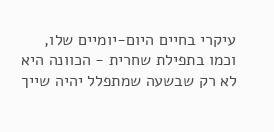עיקרי בחיים היום-יומיים שלו, וכמו בתפילת שחרית - הכוונה היא לא רק שבשעה שמתפלל יהיה שייך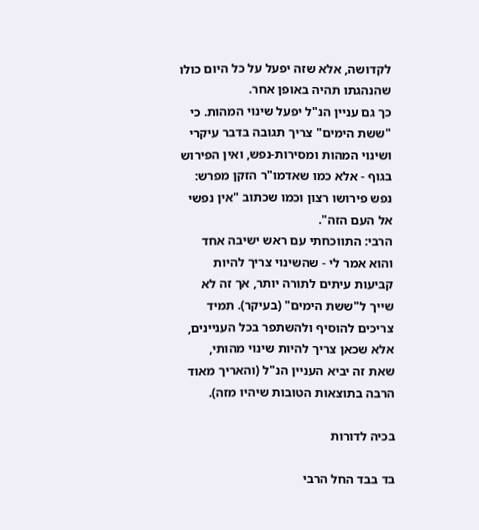לקדושה, אלא שזה יפעל על כל היום כולו שהנהגתו תהיה באופן אחר.
כך גם עניין הנ"ל יפעל שינוי המהות. כי "ששת הימים" צריך תגובה בדבר עיקרי ושינוי המהות ומסירות-נפש, ואין הפירוש בגוף - אלא כמו שאדמו"ר הזקן מפרש: נפש פירושו רצון וכמו שכתוב "אין נפשי אל העם הזה".
הרבי: התווכחתי עם ראש ישיבה אחד והוא אמר לי - שהשינוי צריך להיות קביעות עיתים לתורה יותר, אך זה לא שייך ל"ששת הימים" (בעיקר). תמיד צריכים להוסיף ולהשתפר בכל העניינים, אלא שכאן צריך להיות שינוי מהותי, שאת זה יביא העניין הנ"ל (והאריך מאוד הרבה בתוצאות הטובות שיהיו מזה).

בכיה לדורות

בד בבד החל הרבי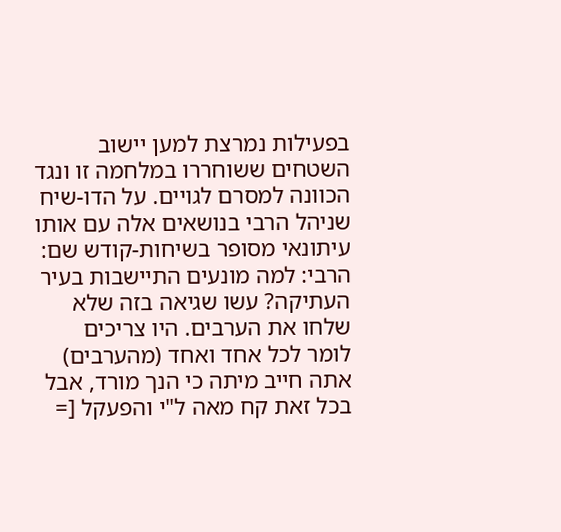בפעילות נמרצת למען יישוב השטחים ששוחררו במלחמה זו ונגד הכוונה למסרם לגויים. על הדו-שיח שניהל הרבי בנושאים אלה עם אותו עיתונאי מסופר בשיחות-קודש שם:
הרבי: למה מונעים התיישבות בעיר העתיקה? עשו שגיאה בזה שלא שלחו את הערבים. היו צריכים לומר לכל אחד ואחד (מהערבים) אתה חייב מיתה כי הנך מורד, אבל בכל זאת קח מאה ל"י והפעקל [=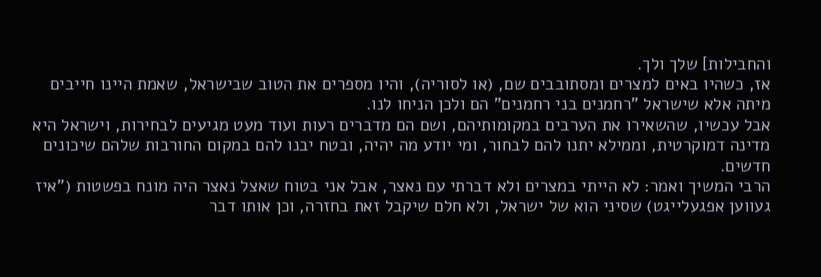והחבילות] שלך ולך.
אז, כשהיו באים למצרים ומסתובבים שם, (או לסוריה), והיו מספרים את הטוב שבישראל, שאמת היינו חייבים מיתה אלא שישראל "רחמנים בני רחמנים" הם ולכן הניחו לנו.
אבל עכשיו, שהשאירו את הערבים במקומותיהם, ושם הם מדברים רעות ועוד מעט מגיעים לבחירות, וישראל היא מדינה דמוקרטית, וממילא יתנו להם לבחור, ומי יודע מה יהיה, ובטח יבנו להם במקום החורבות שלהם שיכונים חדשים.
הרבי המשיך ואמר: לא הייתי במצרים ולא דברתי עם נאצר, אבל אני בטוח שאצל נאצר היה מונח בפשטות ("איז געווען אפגעלייגט) שסיני הוא של ישראל, ולא חלם שיקבל זאת בחזרה, וכן אותו דבר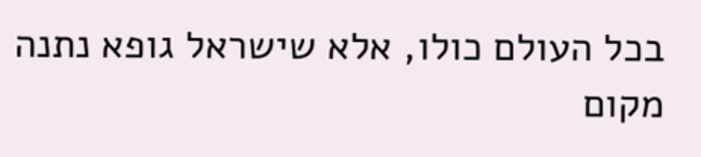בכל העולם כולו, אלא שישראל גופא נתנה מקום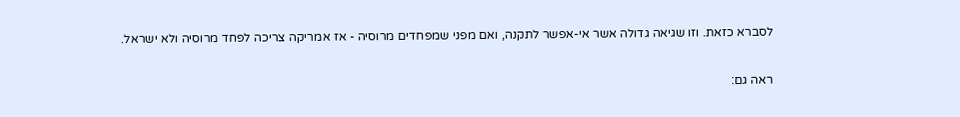לסברא כזאת. וזו שגיאה גדולה אשר אי-אפשר לתקנה, ואם מפני שמפחדים מרוסיה - אז אמריקה צריכה לפחד מרוסיה ולא ישראל.

ראה גם: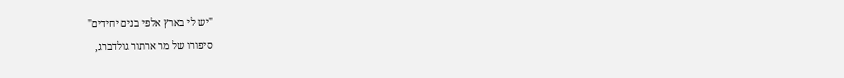"יש לי בארץ אלפי בנים יחידים"
סיפורו של מר ארתור גולדברג,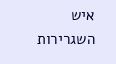איש השגרירות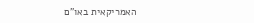האמריקאית באו"ם